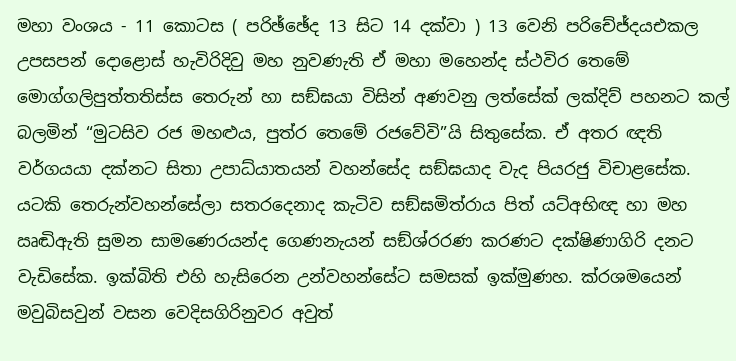මහා වංශය - 11 කොටස ( පරිඡ්ඡේද 13 සිට 14 දක්වා ) 13 වෙනි පරිචේජ්දයඑකල උපසපන් දොළොස් හැවිරිදිවු මහ නුවණැති ඒ මහා මහෙන්ද ස්ථවිර තෙමේ මොග්ගලිපුත්තතිස්ස තෙරුන් හා සඞ්ඝයා විසින් අණවනු ලත්සේක් ලක්දිව් පහනට කල් බලමින් “මුටසිව රජ මහළුය, පුත්ර තෙමේ රජවේවි”යි සිතුසේක. ඒ අතර ඥති වර්ගයයා දක්නට සිත‍ා උපාධ්යාතයන් වහන්සේද සඞ්ඝයාද වැද පියරජු විචාළසේක. යටකි තෙරුන්වහන්සේලා සතරදෙනාද කැටිව සඞ්ඝමිත්රාය පිත් යට්අභිඥ හා මහ ඍඬිඇති සුමන සාමණෙරයන්ද ගෙණනැයන් සඞ්ශ්රරණ කරණට දක්ෂිණාගිරි දනට වැඩිසේක. ඉක්බිති එහි හැසිරෙන උන්වහන්සේට සමසක් ඉක්මුණහ. ක්රශමයෙන් මවුබිසවුන් වසන වෙදිසගිරිනුවර අවුත්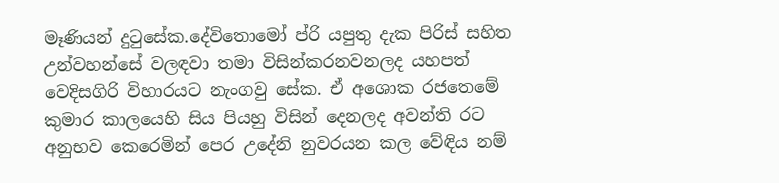මෑණියන් දුටුසේක.දේවිතොමෝ ප්රි යපුතු දැක පිරිස් සහිත උන්වහන්සේ වලඳවා තමා විසින්කරනවනලද යහපත් වෙදිසගිරි විහාරයට නැංගවු සේක. ඒ අශොක රජතෙමේ කුමාර කාලයෙහි සිය පියහු විසින් දෙනලද අවන්ති රට අනුභව කෙරෙමින් පෙර උදේනි නුවරයන කල වේඳිය නම්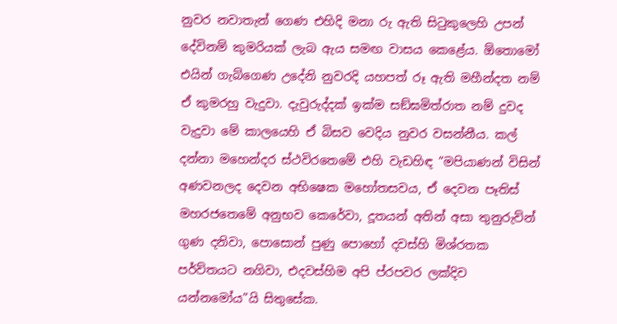නුවර නවාතැන් ගෙණ එහිදි මනා රු ඇති සිටුකුලෙහි උපන් දේවිනම් කුමරියක් ලැබ ඇය සමඟ වාසය කෙළේය. ඕතොමෝ එයින් ගැබ්ගෙණ උදේනි නුවරදි යහපත් රූ ඇති මහීන්දත නම් ඒ කුමරහු වැදුවා. දැවුරුද්දක් ඉක්ම සඞ්ඝමිත්රාත නම් දුවද වැදුවා මේ කාලයෙහි ඒ බිසව වෙදිය නුවර වසන්නීය. කල් දන්නා මහෙන්දර ස්ථවිරතෙමේ එහි වැඩහිඳ “මපියාණන් විසින් අණවනලද දෙවන අභිෂෙක මහෝතසවය, ඒ දෙවන පෑතිස් මහරජතෙමේ අනුභව කෙරේවා, දූතයන් අතින් අසා තුනුරුව්න් ගුණ දනිවා, පොසොන් පුණු පොහෝ දවස්හි මිශ්රතක පර්ව්තයට නගිවා, එදවස්හිම අපි ප්රපවර ලක්දිව යන්නමෝය”යි සිතුසේක.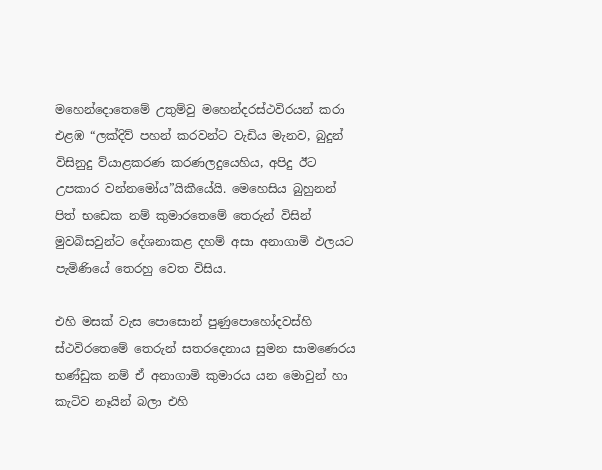මහෙන්දොතෙමේ උතුම්වු මහෙන්දරස්ථවිරයන් කරා එළඹ “ලක්දිව් පහන් කරවන්ට වැඩිය මැනව, බුදුන් විසිනුදු ව්යාළකරණ කරණලදුයෙහිය, අපිදු ඊට උපකාර වන්නමෝය”යිකීයේයි. මෙහෙසිය බුහුනන් පිත් භඩෙක නම් කුමාරතෙමේ තෙරුන් විසින් මුවබිසවුන්ට දේශනාකළ දහම් අසා අනාගාමි ඵලයට පැමිණියේ තෙරහු වෙත විසිය.

එහි මසක් වැස පොසොන් පුණුපොහෝදවස්හි ස්ථවිරතෙමේ තෙරුන් සතරදෙනාය සුමන සාමණෙරය භණ්ඩුක නම් ඒ අනාගාමි කුමාරය යන මොවුන් හා කැටිව නෑයින් බලා එහි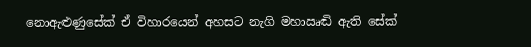නොඇළුණුසේක් ඒ විහාරයෙන් අහසට නැගි මහාඍඬි ඇති සේක්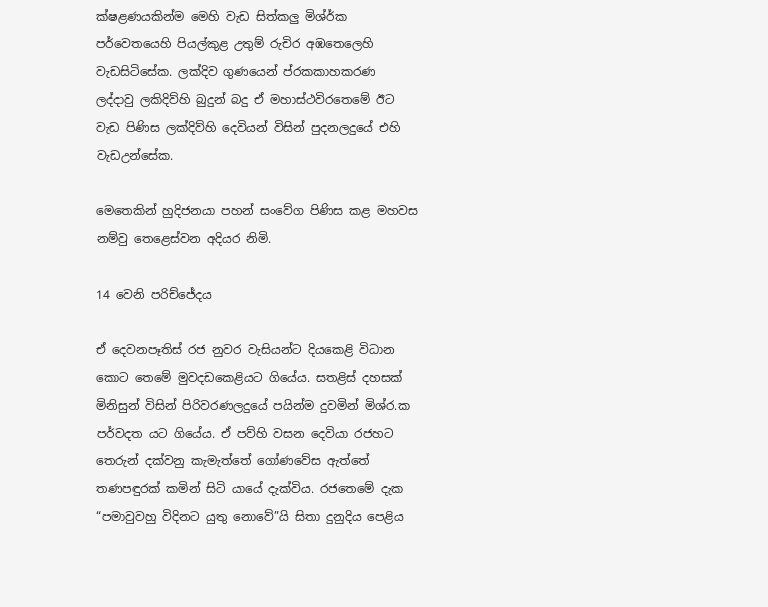ක්ෂළණයකින්ම මෙහි වැඩ සිත්කලු මිශ්ර්ක පර්වෙතයෙහි පියල්කුළ උතුම් රුචිර අඹතෙලෙහි වැඩසිටිසේක. ලක්දිව ගුණයෙන් ප්රකකාහකරණ ලද්දාවු ලකිදිව්හි බුදුන් බදු ඒ මහාස්ථවිරතෙමේ ඊට වැඩ පිණිස ලක්දිව්හි දෙවියන් විසින් පුදනලදුයේ එහි වැඩඋන්සේක.

මෙතෙකින් හුදිජනයා පහන් සංවේග පිණිස කළ මහවස නම්වු තෙළෙස්වන අදියර නිමි.

14 වෙනි පරි‍ච්ජේදය

ඒ දෙවනපෑතිස් රජ නුවර වැසියන්ට දියකෙළි විධාන කොට තෙමේ මුවදඩකෙළියට ගියේය. සතළිස් දහසක් මිනිසුන් විසින් පිරිවරණලදුයේ පයින්ම දුවමින් මිශ්ර.ක පර්වදත යට ගියේය. ඒ පව්හි වසන දෙවියා රජහට තෙරුන් දක්වනු කැමැත්තේ ගෝණවේස ඇත්තේ තණපඳුරක් කමින් සිටි යායේ දැක්විය. රජතෙමේ දැක “පමාවුවහු විදිනට යුතු නොවේ”යි සිතා දුනුදිය පෙළිය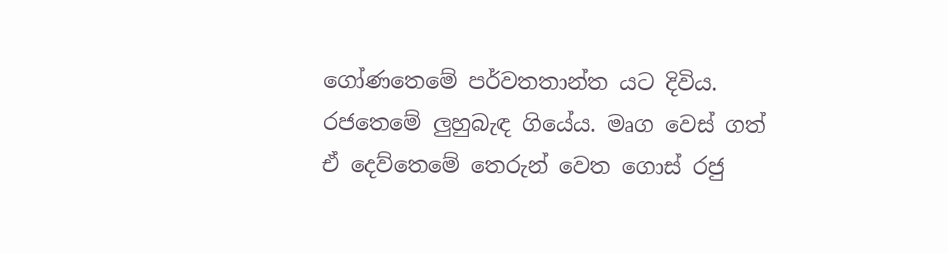ගෝණතෙමේ පර්වතතාන්ත යට දිවිය. රජතෙමේ ලුහුබැඳ ගියේය. මෘග වෙස් ගත් ඒ දෙව්තෙමේ තෙරුන් වෙත ගොස් රජු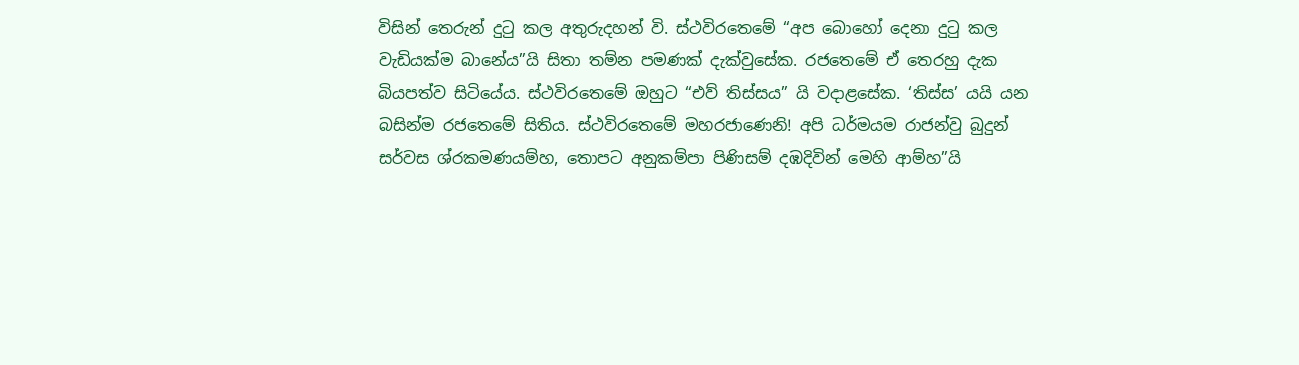විසින් තෙරුන් දුටු කල අතුරුදහන් වි. ස්ථවිරතෙමේ “අප බො‍හෝ දෙනා දුටු කල වැඩියක්ම බානේය”යි සිතා තම්න පමණක් දැක්වුසේක. රජතෙමේ ඒ තෙරහු දැක බියපත්ව සිටියේය. ස්ථවිරතෙමේ ඔහුට “එව් තිස්සය” යි වදාළසේක. ‘තිස්ස’ යයි යන බසින්ම රජතෙමේ සිතිය. ස්ථවිරතෙමේ මහරජාණෙනි! අපි ධර්මයම රාජන්වු බුදුන් සර්වස ශ්රකමණයම්හ, තොපට අනුකම්පා පිණිසම් දඹදිවින් මෙහි ආම්හ”යි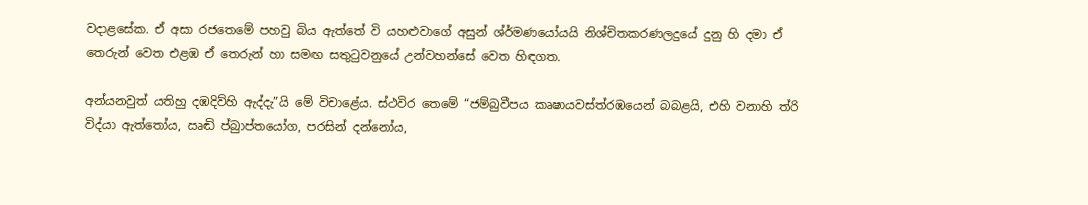වදාළසේක. ඒ අසා රජතෙමේ පහවු බිය ඇත්තේ වි යහළුවාගේ අසුන් ශ්ර්මණයෝයයි නිශ්චිතකරණලදුයේ දුනු හි දමා ඒ තෙරුන් වෙත එළඹ ඒ තෙරුන් හා සමඟ සතුටුවනුයේ උන්වහන්සේ වෙත හිඳගත.

අන්යනවුත් යතිහු දඹදිව්හි ඇද්දැ”යි මේ විචාළේය. ස්ථවිර තෙමේ “ජම්බුවීපය කෘෂායවස්ත්රඹයෙන් බබළයි, එහි වනාහි ත්රි විද්යා ඇත්තෝය, ඍඬි ප්‍බුාප්තයෝග, පරසින් දන්නෝය,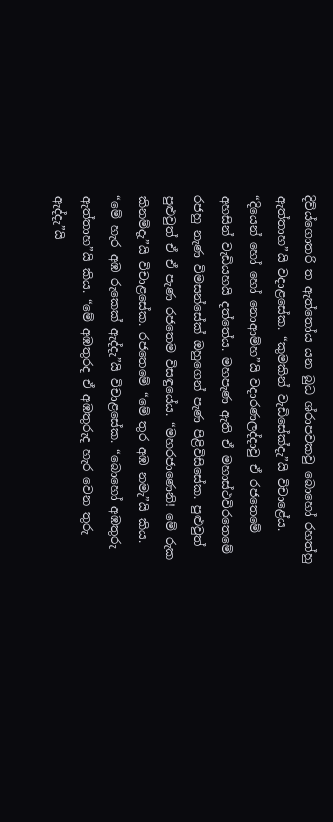දිව්ය්ගොතරි ත ඇත්තෝය යන බුධ ශ්රාපවකවු බොහෝ රහත්හු ඇත්තාහ”යි වදාළසේක. “කුමකින් වැඩිසේක්දැ”යි විචාළේය. “දියෙන් හෝ හෝ නොආම්හ”යි වදාරණලද්දාවු ඒ රජතෙමේ අහසින් වැඩියහයි දත්තේය. මහපැණ ඇති ඒ මහාස්ථවිරතෙමේ රජහු නැණ විමසන්සේක් ඔහුගෙන් පැණ පිළිවිසිසේක. පුළුවුත් පුළුවුත් ඒ ඒ පැණ රජතෙම විසඳුයේය. “මහරජාණෙනි! මේ රුක කිනම්දැ”යි විචා‍ළසේක. රජතෙමේ “මේ තුර අඹ නමැ”යි කිය. “මේ හැර අඹ රුකෙක් ඇද්දැ”යි විචාළසේක. “බොහෝ අඹතුරු ඇත්තාහ”යි කිය. “මේ අඹතුරද ඒ අඹතුරුද හැර වෙන තුරු ඇද්දැ”යි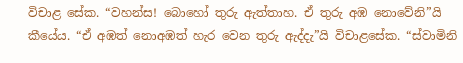විචාළ සේක. “වහන්ස! බොහෝ තුරු ඇත්තාහ. ඒ තුරු අඹ නොවේනි”යි කීයේය. “ඒ අඹත් නොඅඹත් හැර වෙන තුරු ඇද්දැ”යි විචාළසේක. “ස්වාමිනි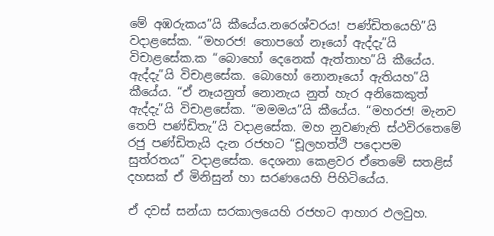මේ අඹරුකය”යි කීයේය.නරෙශ්වරය! පණ්ඩිතයෙහි”යි වදාළසේක. “මහරජ! තොපගේ නෑයෝ ඇද්දැ”යි විචා‍ළසේක.ක “බොහෝ දෙනෙක් ඇත්තාහ”යි කීයේය. ඇද්දැ”යි විචාළසේක. බොහෝ නොනෑයෝ ඇතියහ”යි කීයේය. “ඒ නෑයනුත් නොනැය නුත් හැර අනිකෙකුත් ඇද්දැ”යි විචාළසේක. “මමමය”යි කීයේය. “මහරජ! මැනව තෙපි පණ්ඩිතැ”යි වදාළසේක. මහ නුවණැති ස්ථවිරතෙමේ රජු පණ්ඩිතැයි දැන රජහට “චූලහත්ථි පදොපම සුත්රතය” වදාළසේක. දෙශනා කෙළවර ‍ඒතෙමේ සතළිස් දහසක් ඒ මිනිසුන් හා සරණයෙහි පිහිටියේය.

ඒ දවස් සන්යා සරකාලයෙහි රජහට ආහාර ඵලවුහ.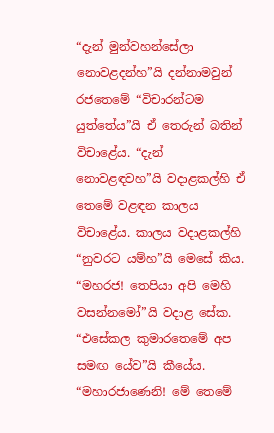“දැන් මුන්වහන්සේලා නොවළදන්හ”යි දන්නාමවුන් රජතෙමේ “විචාරන්ටම යුත්තේය”යි ඒ තෙරුන් බතින් විචාළේය. “දැන් නොවළඳවහ”යි වදාළකල්හි ඒ තෙමේ වළඳන කාලය විචාළේය. කාලය වදාළකල්හි “නුවරට යම්හ”යි මෙසේ කිය. “මහරජ! තෙපියා අපි මෙහි වසන්නමෝ”යි වදාළ සේක. “එසේකල කුමාරතෙමේ අප සමඟ යේව”යි කීයේය. “මහාරජාණෙනි! මේ තෙමේ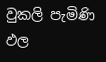වුකලි පැමිණි ඵල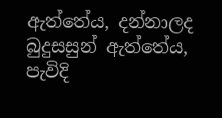ඇත්තේය, දන්නාලද බුදුසසුන් ඇත්තේය, පැවිදි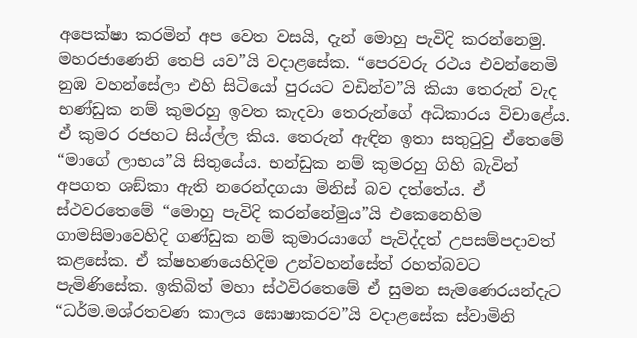අපෙක්ෂා කරමින් අප වෙත වසයි, දැන් මොහු පැවිදි කරන්නෙමු. මහරජාණෙනි තෙපි යව”යි වදාළසේක. “පෙරවරු රථය එවන්නෙමි නුඹ වහන්සේලා එහි සිටියෝ පුරයට වඩින්ව”යි කියා තෙරුන් වැද භණ්ඩුක නම් කුමරහු ඉවත කැදවා තෙරුන්ගේ අධිකාරය විචාළේය. ඒ කුමර රජහට සිය්ල්ල කිය. තෙරුන් ඇඳින ඉතා සතුටුවු ඒතෙමේ “ම‍ාගේ ලාභය”යි සිතුයේය. භන්ඩුක නම් කුමරහු ගිහි බැවින් අපගත ශඞ්කා ඇති නරෙන්දගයා මිනිස් බව දත්තේය. ඒ ස්ථවරතෙමේ “මොහු පැවිදි කරන්නේමුය”යි එකෙනෙහිම ගාමසිමාවෙහිදි ගණ්ඩුක නම් කුමාරයාගේ පැවිද්දත් උපසම්පදාවත් කළසේක. ඒ ක්ෂහණයෙහිදිම උන්වහන්සේත් රහත්බවට පැමිණිසේක. ඉකිබිත් මහා ස්ථවිරතෙමේ ඒ සුමන සැමණෙරයන්දැට “ධර්ම.මශ්රතවණ කාලය ඝොෂාකරව”යි වදාළසේක ස්වාමිනි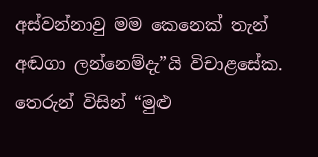අස්වන්නාවු මම කෙනෙක් තැන් අඬගා ලන්නෙම්දැ”යි විචාළසේක. තෙරුන් විසින් “මුළු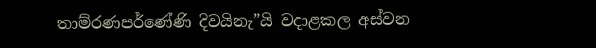තාම්රණපර්ණේණි දිවයිනැ”යි වදාළ‍කල අස්වන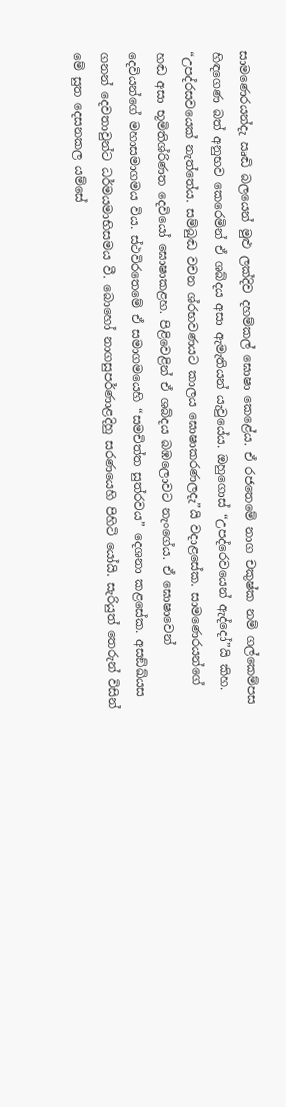සාමණෙරයන්දැ ඍඬි බලයෙන් මුළු ලක්දිව දහම්කල් ඝොෂා කෙළේය. ඒ රජතෙමේ නාග චකුෂ්ක නම් ගල්කෙම්පස හිඳගෙණ බත් අනුභව කෙරෙමින් ඒ ශබ්දය අසා ඇමැතියන් යැවුයේය. ඔහුගොස් “උපද්රෙවයෙන් ඇද්දෝ”යි කිහ. “උපද්රසවයෙක් නැත්තේය. සම්බුඬ වචන ශ්රභවණයට කාලය ඝොෂාකරණලදැ”යි වදාළසේක. සාමණෙරයන්ගේ හඬ අසා භූමිතිශ්රිණත දෙවියෝ ඝොෂාකළහ. පිළිවෙළින් ඒ ශබ්දය බඹලොවට නැංගේය. ඒ ඝොෂාවෙන් දෙවියන්ගේ මහාසමාගමය විය. ස්ථවිරතෙමේ ඒ සමාගමයෙහි “සමචිත්ත සුත්රවය” දෙශනා කළසේක. අසඞ්ඛ්යස ගනන් දෙවතාවුන්ට ධර්මයමාභිසමය වී. බොහෝ නාගසුපර්ණාළදිහු සරණයෙහි පිහිටි ‍යෝයි. සැරියුත් තෙරුන් විසින් මේ සුත දෙසනකල යම්සේ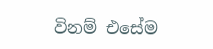විනම් එසේම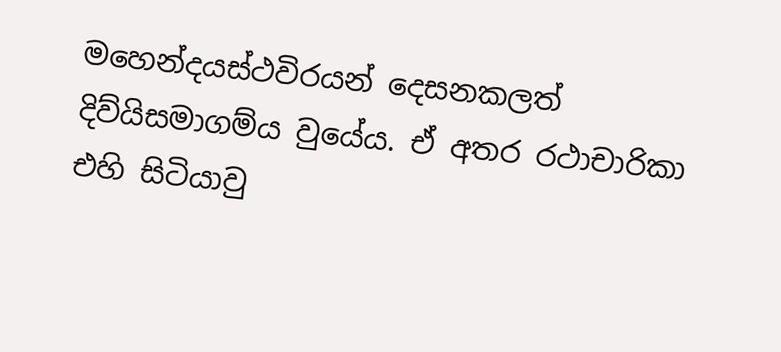මහෙන්දයස්ථවිරයන් දෙසනකලත් දිව්යිසමාගම්ය වුයේය. ඒ අතර රථාචාරිකා එහි සිටියාවු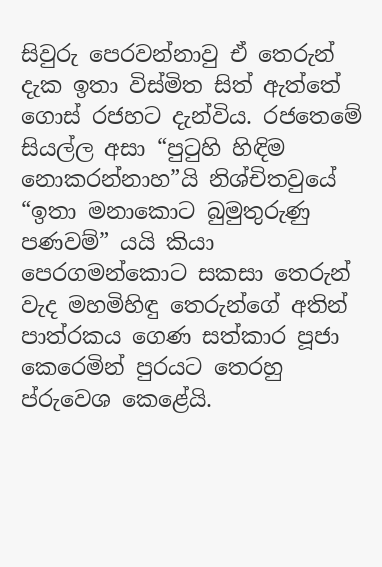සිවුරු පෙරවන්නාවු ඒ තෙරුන් දැක ඉතා විස්මිත සිත් ඇත්තේ ගොස් රජහට දැන්විය. රජතෙමේ සියල්ල අසා “පුටුහි හිඳිම නොකරන්නාහ”යි නිශ්චිතවුයේ “ඉතා මනාකොට බුමුතුරුණු පණවම්” යයි කියා පෙරගමන්කොට සකසා තෙරුන් වැද මහමිහිඳු තෙරුන්ගේ අතින් පාත්රකය ගෙණ සත්කාර පූජා කෙරෙමින් පුරයට තෙරහු ප්රුවෙශ කෙළේයි.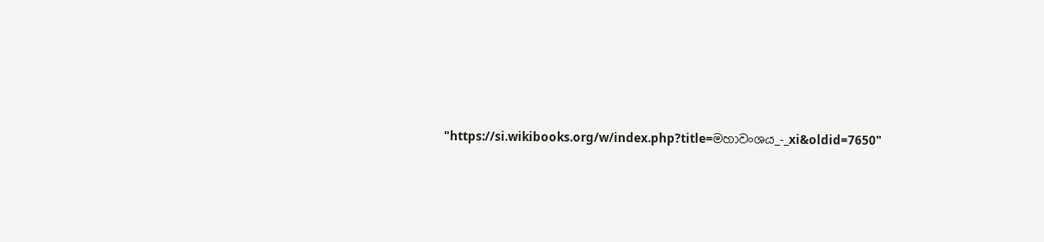"https://si.wikibooks.org/w/index.php?title=මහාවංශය_-_xi&oldid=7650"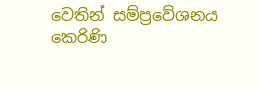වෙතින් සම්ප්‍රවේශනය කෙරිණි